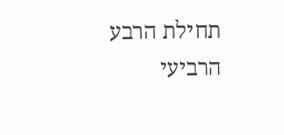תחילת הרבע הרביעי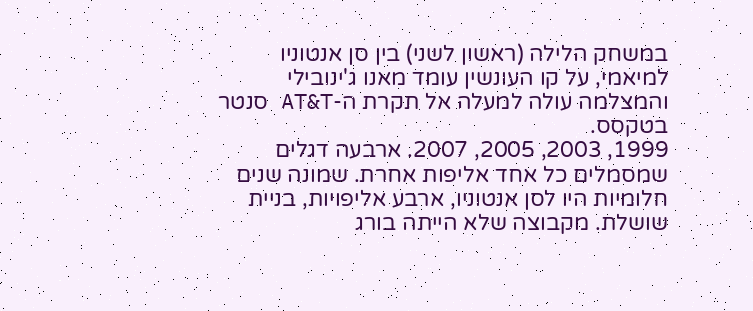במשחק הלילה (ראשון לשני) בין סן אנטוניו למיאמי, על קו העונשין עומד מאנו ג'ינובילי והמצלמה עולה למעלה אל תקרת ה-AT&T סנטר בטקסס.
1999, 2003, 2005, 2007. ארבעה דגלים שמסמלים כל אחד אליפות אחרת. שמונה שנים חלומיות היו לסן אנטוניו, ארבע אליפויות, בניית שושלת. מקבוצה שלא הייתה בורג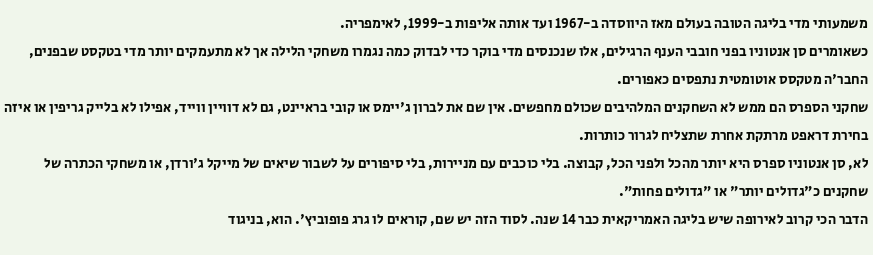משמעותי מדי בליגה הטובה בעולם מאז היווסדה ב-1967 ועד אותה אליפות ב-1999, לאימפריה.
כשאומרים סן אנטוניו בפני חובבי הענף הרגילים, אלו שנכנסים מדי בוקר כדי לבדוק כמה נגמרו משחקי הלילה אך לא מתעמקים יותר מדי בטקסט שבפנים, החבר'ה מטקסס אוטומטית נתפסים כאפורים.
שחקני הספרס הם ממש לא השחקנים המלהיבים שכולם מחפשים. אין שם את לברון ג'יימס או קובי בראיינט, גם לא דוויין ווייד, אפילו לא בלייק גריפין או איזה בחירת דראפט מרתקת אחרת שתצליח לגרור כותרות.
לא, סן אנטוניו ספרס היא יותר מהכל ולפני הכל, קבוצה. בלי כוכבים עם מניירות, בלי סיפורים על לשבור שיאים של מייקל ג'ורדן, או משחקי הכתרה של שחקנים כ"גדולים יותר" או "גדולים פחות".
הדבר הכי קרוב לאירופה שיש בליגה האמריקאית כבר 14 שנה. לסוד הזה יש שם, קוראים לו גרג פופוביץ'. הוא, בניגוד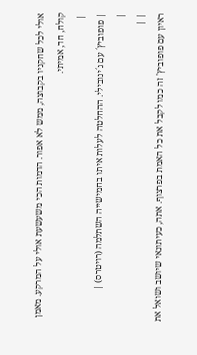אולי לכל שחקניו בקבוצה, ממש לא אפור. הדמות הכי משעשעת אולי על המרקע. מאמן קולח, חד, אמיתי.
 |
| פופוביץ´ עם ג´ינובילי. ההחלטה לעלות איתו בחמישייה השתלמה (רויטרס) |
|
| |
ראיון עם פופוביץ' זה כמו לקבל את כל האמת בפרצוף. אתה, כעיתונאי שיושב ושואל את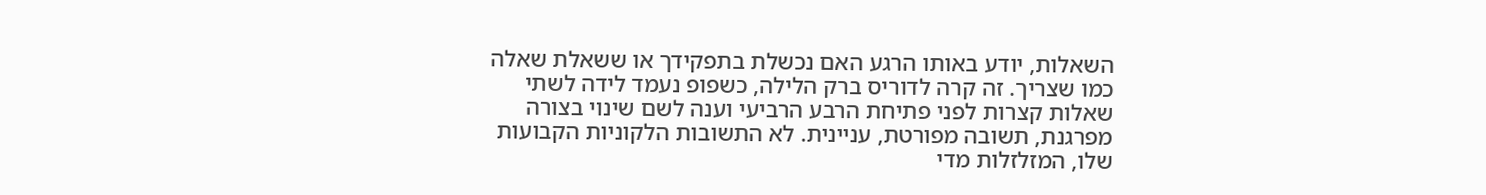השאלות, יודע באותו הרגע האם נכשלת בתפקידך או ששאלת שאלה כמו שצריך. זה קרה לדוריס ברק הלילה, כשפופ נעמד לידה לשתי שאלות קצרות לפני פתיחת הרבע הרביעי וענה לשם שינוי בצורה מפרגנת, תשובה מפורטת, עניינית. לא התשובות הלקוניות הקבועות שלו, המזלזלות מדי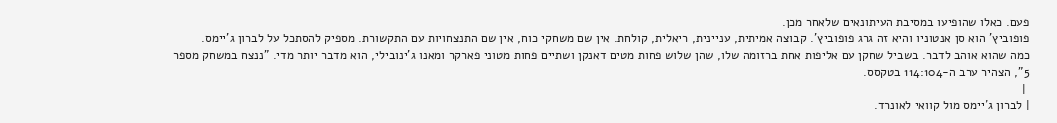פעם. כאלו שהופיעו במסיבת העיתונאים שלאחר מכן.
פופוביץ' הוא סן אנטוניו והיא זה גרג פופוביץ'. קבוצה אמיתית, עניינית, ריאלית, קולחת. אין שם משחקי כוח, אין שם התנצחויות עם התקשורת. מספיק להסתכל על לברון ג'יימס.
כמה שהוא אוהב לדבר. בשביל שחקן עם אליפות אחת ברזומה שלו, שהן שלוש פחות מטים דאנקן ושתיים פחות מטוני פארקר ומאנו ג'ינובילי, הוא מדבר יותר מדי. "ננצח במשחק מספר 5", הצהיר ערב ה-114:104 בטקסס.
 |
| לברון ג´יימס מול קוואי לאונרד.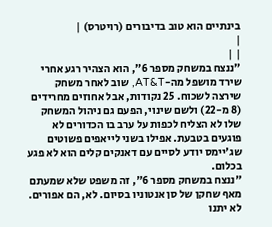בינתיים הוא טוב בדיבורים (רויטרס) |
|
| |
"ננצח במשחק מספר 6", הוא הצהיר רגע אחרי שירד מושפל מה-AT&T, שוב לאחר משחק שירצה לשכוח. 25 נקודות, אבל אחוזים מחרידים (8 מ-22) ולשם שינוי, הפעם גם ניהול המשחק שלו לא הצליח לכפות על ערב בו הכדורים לא פוגעים בטבעת. אפילו בשני לייאפים פשוטים שג'יימס יודע לסיים עם דאנקים קלים הוא לא פגע בכלום.
"ננצח במשחק מספר 6", זה משפט שלא שמעתם מאף שחקן של סן אנטוניו בסיום. לא, הם אפורים. לא יתנו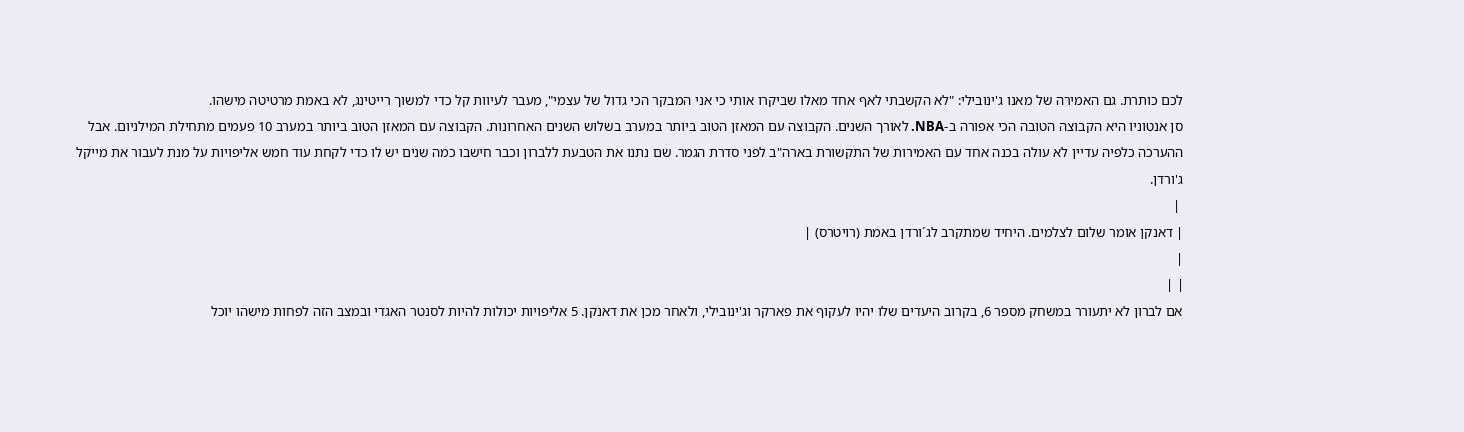לכם כותרת. גם האמירה של מאנו ג'ינובילי: "לא הקשבתי לאף אחד מאלו שביקרו אותי כי אני המבקר הכי גדול של עצמי", מעבר לעיוות קל כדי למשוך רייטינג, לא באמת מרטיטה מישהו.
סן אנטוניו היא הקבוצה הטובה הכי אפורה ב-NBA. לאורך השנים. הקבוצה עם המאזן הטוב ביותר במערב בשלוש השנים האחרונות. הקבוצה עם המאזן הטוב ביותר במערב 10 פעמים מתחילת המילניום. אבל ההערכה כלפיה עדיין לא עולה בכנה אחד עם האמירות של התקשורת בארה"ב לפני סדרת הגמר. שם נתנו את הטבעת ללברון וכבר חישבו כמה שנים יש לו כדי לקחת עוד חמש אליפויות על מנת לעבור את מייקל ג'ורדן.
 |
| דאנקן אומר שלום לצלמים. היחיד שמתקרב לג´ורדן באמת (רויטרס) |
|
| |
אם לברון לא יתעורר במשחק מספר 6, בקרוב היעדים שלו יהיו לעקוף את פארקר וג'ינובילי, ולאחר מכן את דאנקן. 5 אליפויות יכולות להיות לסנטר האגדי ובמצב הזה לפחות מישהו יוכל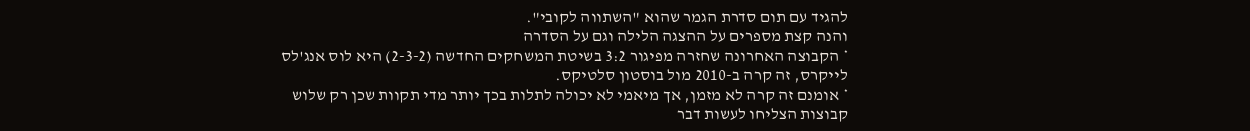להגיד עם תום סדרת הגמר שהוא "השתווה לקובי".
והנה קצת מספרים על ההצגה הלילה וגם על הסדרה
* הקבוצה האחרונה שחזרה מפיגור 3:2 בשיטת המשחקים החדשה (2-3-2) היא לוס אנג'לס לייקרס, זה קרה ב-2010 מול בוסטון סלטיקס.
* אומנם זה קרה לא מזמן, אך מיאמי לא יכולה לתלות בכך יותר מדי תקוות שכן רק שלוש קבוצות הצליחו לעשות דבר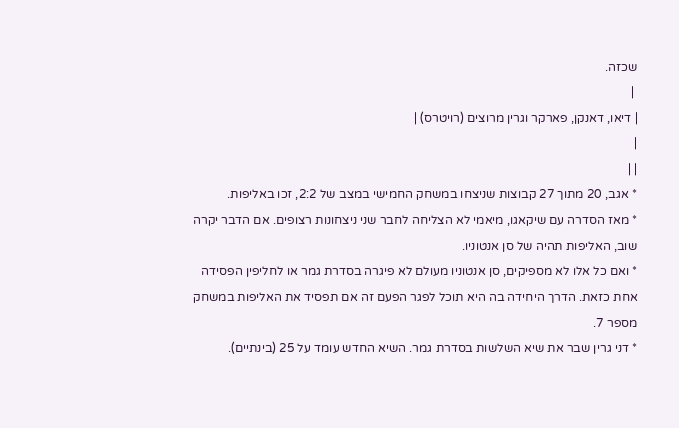שכזה.
 |
| דיאו, דאנקן, פארקר וגרין מרוצים (רויטרס) |
|
| |
* אגב, 20 מתוך 27 קבוצות שניצחו במשחק החמישי במצב של 2:2, זכו באליפות.
* מאז הסדרה עם שיקאגו, מיאמי לא הצליחה לחבר שני ניצחונות רצופים. אם הדבר יקרה שוב, האליפות תהיה של סן אנטוניו.
* ואם כל אלו לא מספיקים, סן אנטוניו מעולם לא פיגרה בסדרת גמר או לחליפין הפסידה אחת כזאת. הדרך היחידה בה היא תוכל לפגר הפעם זה אם תפסיד את האליפות במשחק מספר 7.
* דני גרין שבר את שיא השלשות בסדרת גמר. השיא החדש עומד על 25 (בינתיים).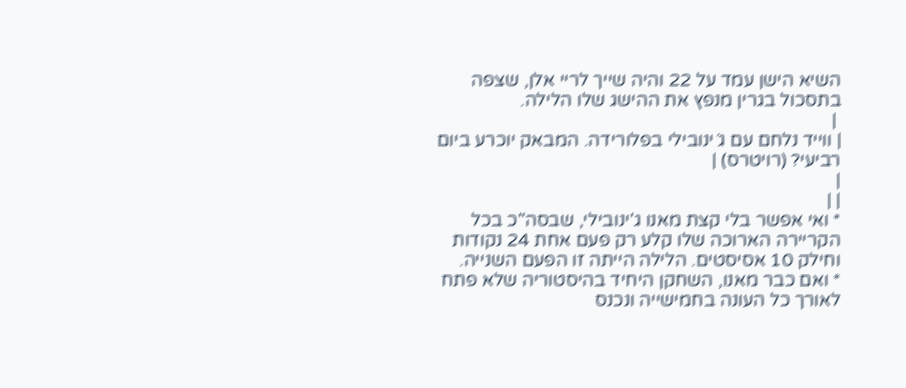השיא הישן עמד על 22 והיה שייך לריי אלן, שצפה בתסכול בגרין מנפץ את ההישג שלו הלילה.
 |
| ווייד נלחם עם ג´ינובילי בפלורידה. המבאק יוכרע ביום רביעי? (רויטרס) |
|
| |
* ואי אפשר בלי קצת מאנו ג'ינובילי, שבסה"כ בכל הקריירה הארוכה שלו קלע רק פעם אחת 24 נקודות וחילק 10 אסיסטים. הלילה הייתה זו הפעם השנייה.
* ואם כבר מאנו, השחקן היחיד בהיסטוריה שלא פתח לאורך כל העונה בחמישייה ונכנס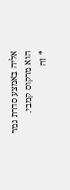אליה באמצע סדרת גמר הוא מרקוס קמבי.
* זה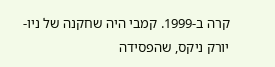קרה ב-1999. קמבי היה שחקנה של ניו-יורק ניקס, שהפסידה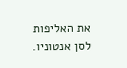את האליפות לסן אנטוניו.